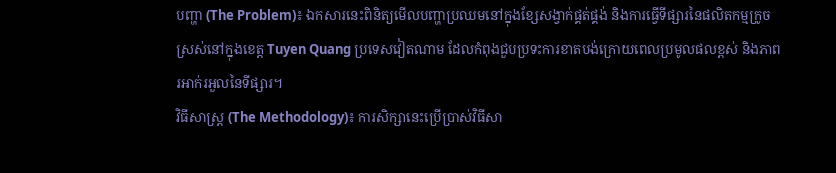បញ្ហា (The Problem)៖ ឯកសារនេះពិនិត្យមើលបញ្ហាប្រឈមនៅក្នុងខ្សែសង្វាក់ផ្គត់ផ្គង់ និងការធ្វើទីផ្សារនៃផលិតកម្មក្រូចស្រស់នៅក្នុងខេត្ត Tuyen Quang ប្រទេសវៀតណាម ដែលកំពុងជួបប្រទះការខាតបង់ក្រោយពេលប្រមូលផលខ្ពស់ និងភាពរអាក់រអួលនៃទីផ្សារ។
វិធីសាស្ត្រ (The Methodology)៖ ការសិក្សានេះប្រើប្រាស់វិធីសា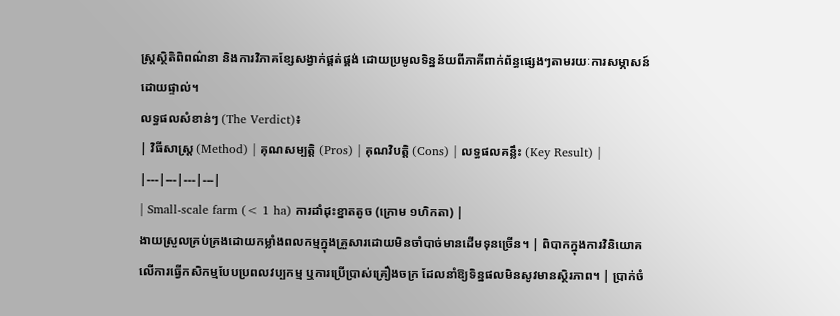ស្ត្រស្ថិតិពិពណ៌នា និងការវិភាគខ្សែសង្វាក់ផ្គត់ផ្គង់ ដោយប្រមូលទិន្នន័យពីភាគីពាក់ព័ន្ធផ្សេងៗតាមរយៈការសម្ភាសន៍ដោយផ្ទាល់។
លទ្ធផលសំខាន់ៗ (The Verdict)៖
| វិធីសាស្ត្រ (Method) | គុណសម្បត្តិ (Pros) | គុណវិបត្តិ (Cons) | លទ្ធផលគន្លឹះ (Key Result) |
|---|---|---|---|
| Small-scale farm (< 1 ha) ការដាំដុះខ្នាតតូច (ក្រោម ១ហិកតា) |
ងាយស្រួលគ្រប់គ្រងដោយកម្លាំងពលកម្មក្នុងគ្រួសារដោយមិនចាំបាច់មានដើមទុនច្រើន។ | ពិបាកក្នុងការវិនិយោគលើការធ្វើកសិកម្មបែបប្រពលវប្បកម្ម ឬការប្រើប្រាស់គ្រឿងចក្រ ដែលនាំឱ្យទិន្នផលមិនសូវមានស្ថិរភាព។ | ប្រាក់ចំ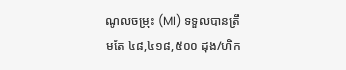ណូលចម្រុះ (MI) ទទួលបានត្រឹមតែ ៤៨,៤១៨,៥០០ ដុង/ហិក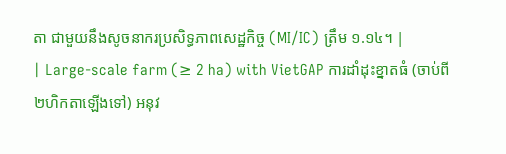តា ជាមួយនឹងសូចនាករប្រសិទ្ធភាពសេដ្ឋកិច្ច (MI/IC) ត្រឹម ១.១៤។ |
| Large-scale farm (≥ 2 ha) with VietGAP ការដាំដុះខ្នាតធំ (ចាប់ពី ២ហិកតាឡើងទៅ) អនុវ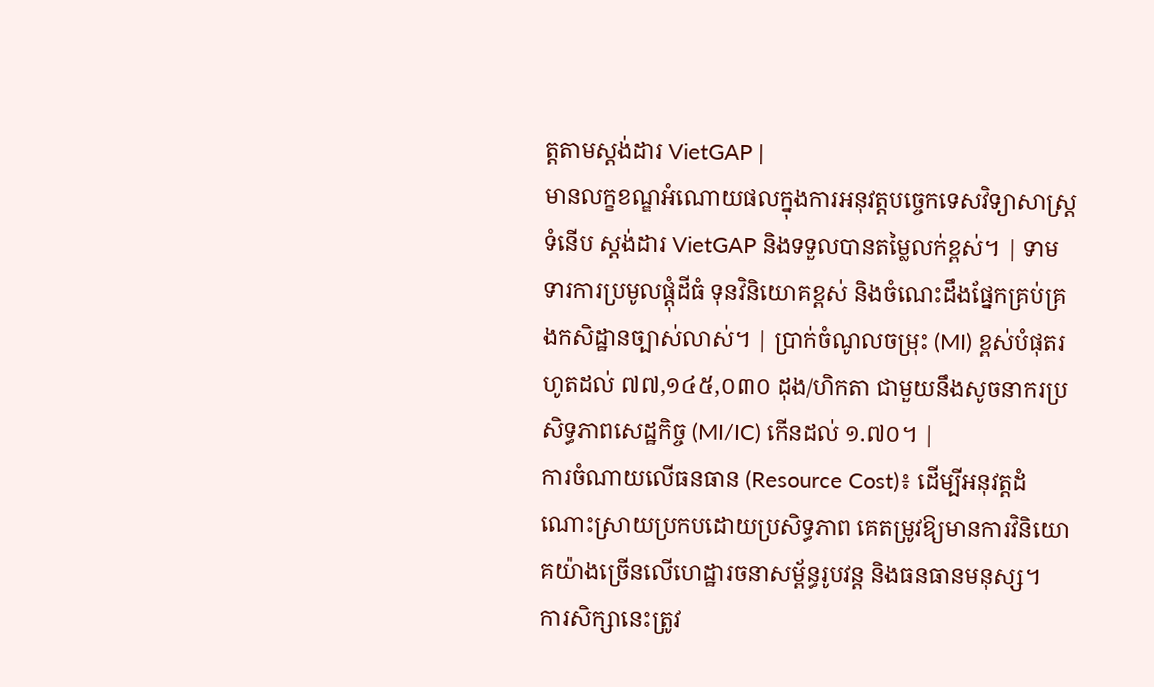ត្តតាមស្តង់ដារ VietGAP |
មានលក្ខខណ្ឌអំណោយផលក្នុងការអនុវត្តបច្ចេកទេសវិទ្យាសាស្ត្រទំនើប ស្តង់ដារ VietGAP និងទទួលបានតម្លៃលក់ខ្ពស់។ | ទាមទារការប្រមូលផ្តុំដីធំ ទុនវិនិយោគខ្ពស់ និងចំណេះដឹងផ្នែកគ្រប់គ្រងកសិដ្ឋានច្បាស់លាស់។ | ប្រាក់ចំណូលចម្រុះ (MI) ខ្ពស់បំផុតរហូតដល់ ៧៧,១៤៥,០៣០ ដុង/ហិកតា ជាមួយនឹងសូចនាករប្រសិទ្ធភាពសេដ្ឋកិច្ច (MI/IC) កើនដល់ ១.៧០។ |
ការចំណាយលើធនធាន (Resource Cost)៖ ដើម្បីអនុវត្តដំណោះស្រាយប្រកបដោយប្រសិទ្ធភាព គេតម្រូវឱ្យមានការវិនិយោគយ៉ាងច្រើនលើហេដ្ឋារចនាសម្ព័ន្ធរូបវន្ត និងធនធានមនុស្ស។
ការសិក្សានេះត្រូវ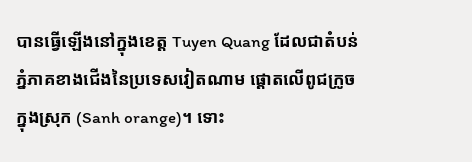បានធ្វើឡើងនៅក្នុងខេត្ត Tuyen Quang ដែលជាតំបន់ភ្នំភាគខាងជើងនៃប្រទេសវៀតណាម ផ្តោតលើពូជក្រូចក្នុងស្រុក (Sanh orange)។ ទោះ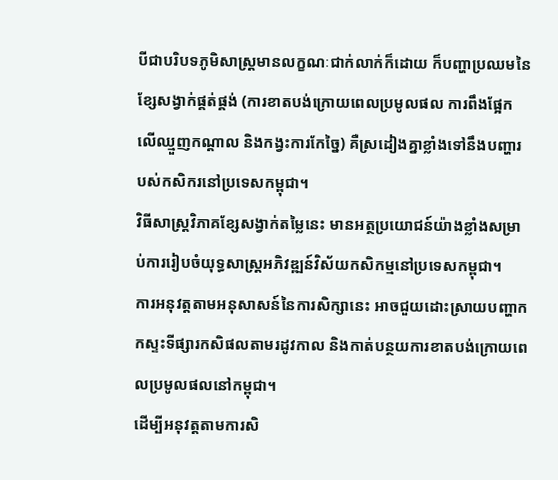បីជាបរិបទភូមិសាស្ត្រមានលក្ខណៈជាក់លាក់ក៏ដោយ ក៏បញ្ហាប្រឈមនៃខ្សែសង្វាក់ផ្គត់ផ្គង់ (ការខាតបង់ក្រោយពេលប្រមូលផល ការពឹងផ្អែកលើឈ្មួញកណ្តាល និងកង្វះការកែច្នៃ) គឺស្រដៀងគ្នាខ្លាំងទៅនឹងបញ្ហារបស់កសិករនៅប្រទេសកម្ពុជា។
វិធីសាស្ត្រវិភាគខ្សែសង្វាក់តម្លៃនេះ មានអត្ថប្រយោជន៍យ៉ាងខ្លាំងសម្រាប់ការរៀបចំយុទ្ធសាស្ត្រអភិវឌ្ឍន៍វិស័យកសិកម្មនៅប្រទេសកម្ពុជា។
ការអនុវត្តតាមអនុសាសន៍នៃការសិក្សានេះ អាចជួយដោះស្រាយបញ្ហាកកស្ទះទីផ្សារកសិផលតាមរដូវកាល និងកាត់បន្ថយការខាតបង់ក្រោយពេលប្រមូលផលនៅកម្ពុជា។
ដើម្បីអនុវត្តតាមការសិ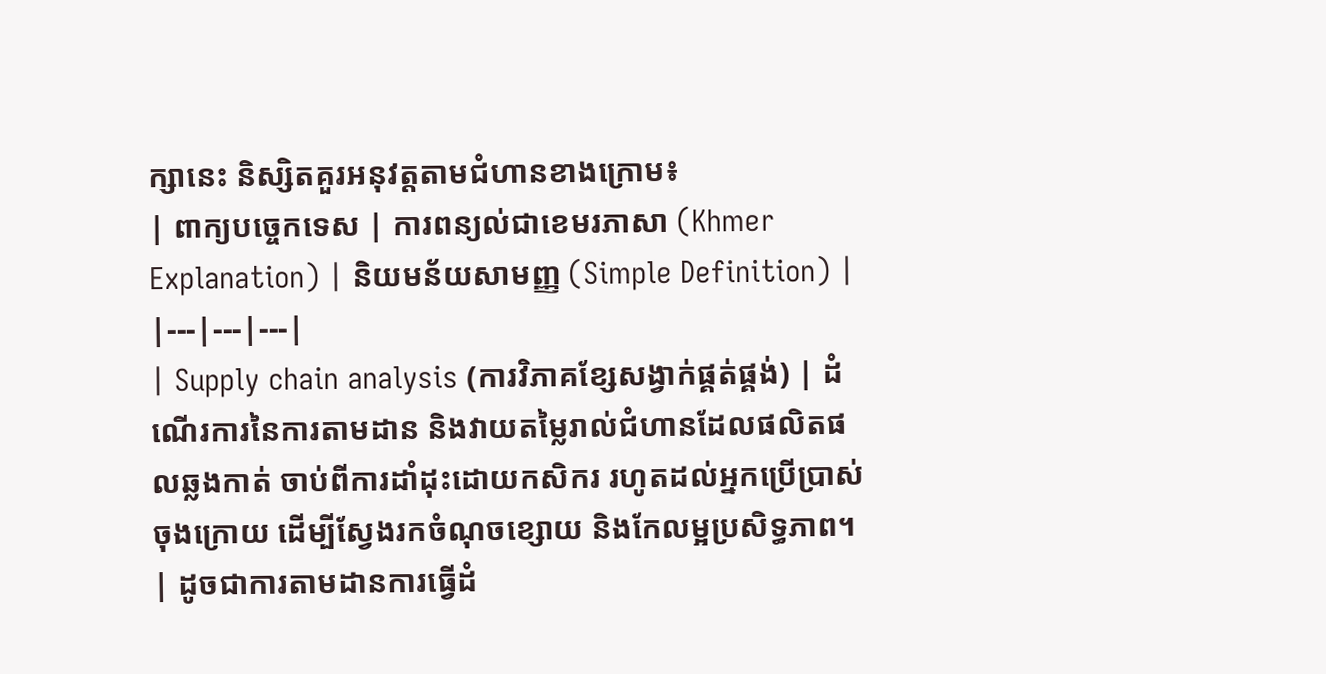ក្សានេះ និស្សិតគួរអនុវត្តតាមជំហានខាងក្រោម៖
| ពាក្យបច្ចេកទេស | ការពន្យល់ជាខេមរភាសា (Khmer Explanation) | និយមន័យសាមញ្ញ (Simple Definition) |
|---|---|---|
| Supply chain analysis (ការវិភាគខ្សែសង្វាក់ផ្គត់ផ្គង់) | ដំណើរការនៃការតាមដាន និងវាយតម្លៃរាល់ជំហានដែលផលិតផលឆ្លងកាត់ ចាប់ពីការដាំដុះដោយកសិករ រហូតដល់អ្នកប្រើប្រាស់ចុងក្រោយ ដើម្បីស្វែងរកចំណុចខ្សោយ និងកែលម្អប្រសិទ្ធភាព។ | ដូចជាការតាមដានការធ្វើដំ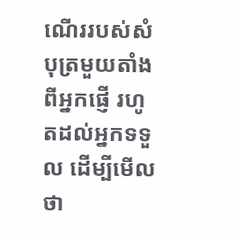ណើររបស់សំបុត្រមួយតាំងពីអ្នកផ្ញើ រហូតដល់អ្នកទទួល ដើម្បីមើលថា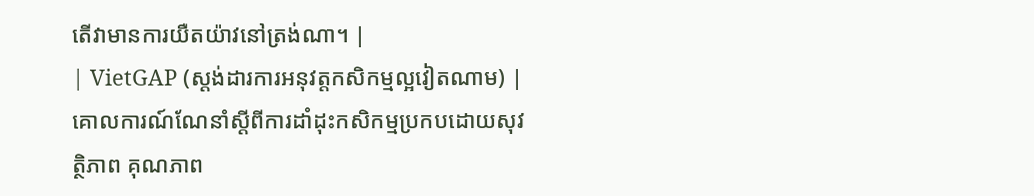តើវាមានការយឺតយ៉ាវនៅត្រង់ណា។ |
| VietGAP (ស្តង់ដារការអនុវត្តកសិកម្មល្អវៀតណាម) | គោលការណ៍ណែនាំស្តីពីការដាំដុះកសិកម្មប្រកបដោយសុវត្ថិភាព គុណភាព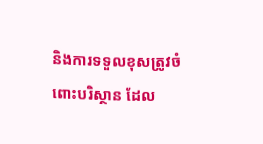និងការទទួលខុសត្រូវចំពោះបរិស្ថាន ដែល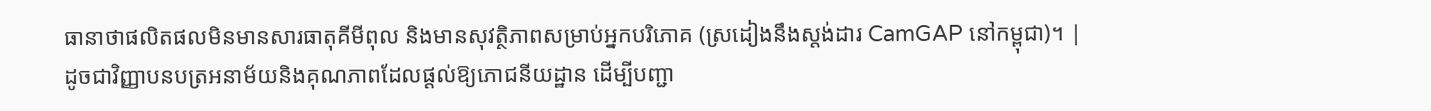ធានាថាផលិតផលមិនមានសារធាតុគីមីពុល និងមានសុវត្ថិភាពសម្រាប់អ្នកបរិភោគ (ស្រដៀងនឹងស្តង់ដារ CamGAP នៅកម្ពុជា)។ | ដូចជាវិញ្ញាបនបត្រអនាម័យនិងគុណភាពដែលផ្តល់ឱ្យភោជនីយដ្ឋាន ដើម្បីបញ្ជា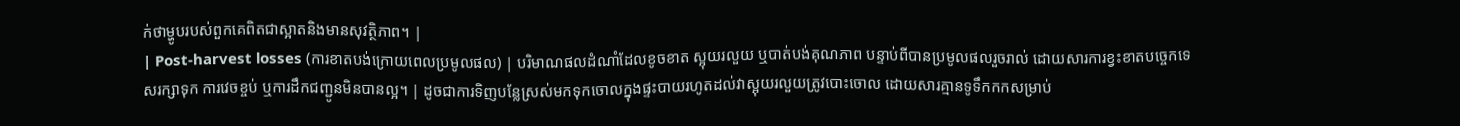ក់ថាម្ហូបរបស់ពួកគេពិតជាស្អាតនិងមានសុវត្ថិភាព។ |
| Post-harvest losses (ការខាតបង់ក្រោយពេលប្រមូលផល) | បរិមាណផលដំណាំដែលខូចខាត ស្អុយរលួយ ឬបាត់បង់គុណភាព បន្ទាប់ពីបានប្រមូលផលរួចរាល់ ដោយសារការខ្វះខាតបច្ចេកទេសរក្សាទុក ការវេចខ្ចប់ ឬការដឹកជញ្ជូនមិនបានល្អ។ | ដូចជាការទិញបន្លែស្រស់មកទុកចោលក្នុងផ្ទះបាយរហូតដល់វាស្អុយរលួយត្រូវបោះចោល ដោយសារគ្មានទូទឹកកកសម្រាប់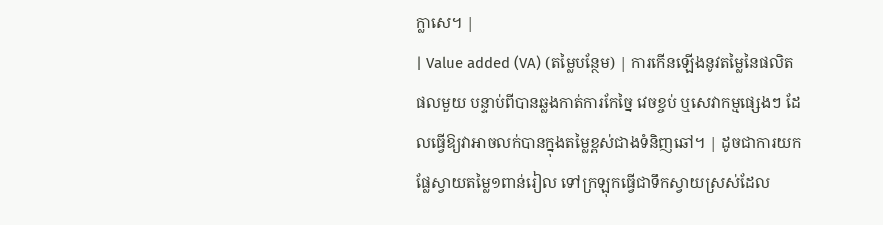ក្លាសេ។ |
| Value added (VA) (តម្លៃបន្ថែម) | ការកើនឡើងនូវតម្លៃនៃផលិតផលមួយ បន្ទាប់ពីបានឆ្លងកាត់ការកែច្នៃ វេចខ្ចប់ ឬសេវាកម្មផ្សេងៗ ដែលធ្វើឱ្យវាអាចលក់បានក្នុងតម្លៃខ្ពស់ជាងទំនិញឆៅ។ | ដូចជាការយកផ្លែស្វាយតម្លៃ១ពាន់រៀល ទៅក្រឡុកធ្វើជាទឹកស្វាយស្រស់ដែល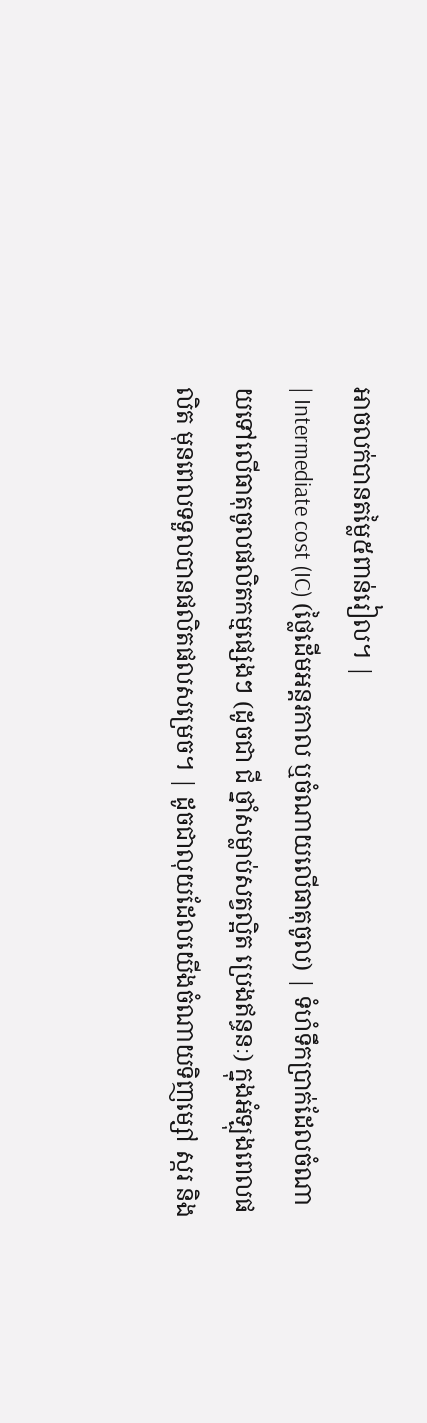អាចលក់បានតម្លៃ៥ពាន់រៀល។ |
| Intermediate cost (IC) (ថ្លៃដើមអន្តរកាល ឬចំណាយលើធាតុចូល) | ទំហំទឹកប្រាក់ដែលចំណាយទៅលើធាតុចូលផលិតកម្មផ្សេងៗ (ដូចជា ជី ថ្នាំសម្លាប់សត្វល្អិត ប្រេងឥន្ធនៈ) ក្នុងអំឡុងពេលផលិត មុនពេលទទួលបានផលិតផលសម្រេច។ | ដូចជាលុយដែលយើងចំណាយទិញម្សៅ ស្ករ និង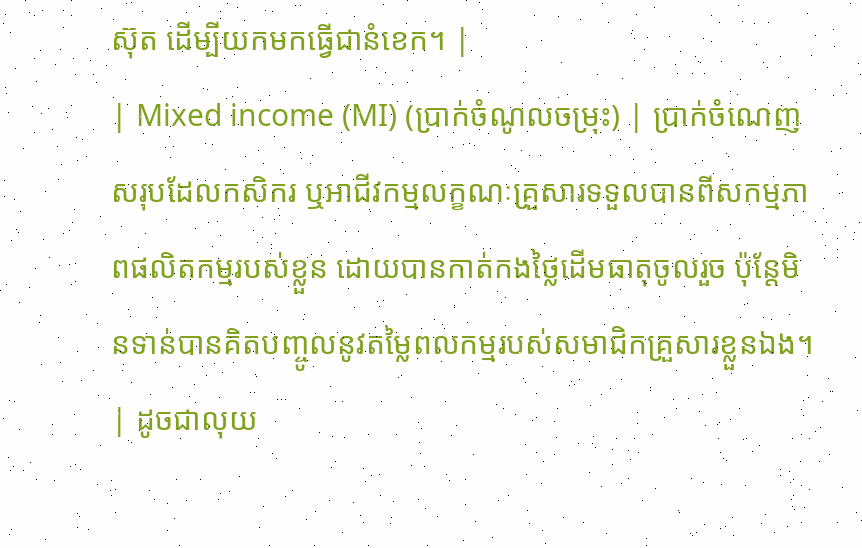ស៊ុត ដើម្បីយកមកធ្វើជានំខេក។ |
| Mixed income (MI) (ប្រាក់ចំណូលចម្រុះ) | ប្រាក់ចំណេញសរុបដែលកសិករ ឬអាជីវកម្មលក្ខណៈគ្រួសារទទួលបានពីសកម្មភាពផលិតកម្មរបស់ខ្លួន ដោយបានកាត់កងថ្លៃដើមធាតុចូលរួច ប៉ុន្តែមិនទាន់បានគិតបញ្ចូលនូវតម្លៃពលកម្មរបស់សមាជិកគ្រួសារខ្លួនឯង។ | ដូចជាលុយ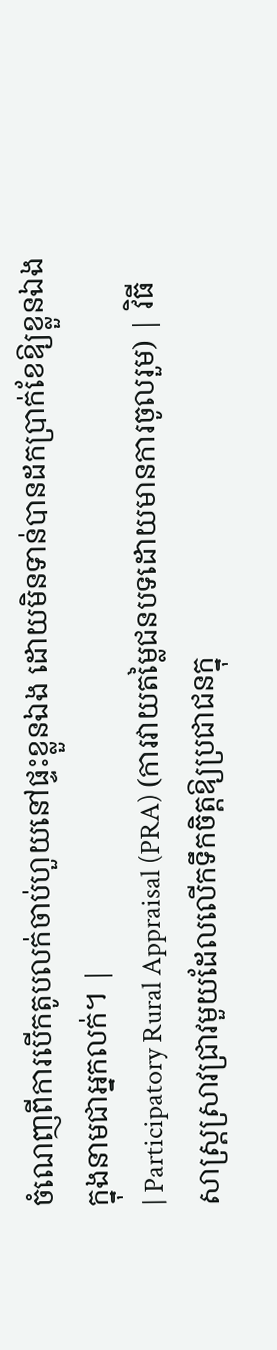ចំណេញពីការបើកតូបលក់ចាប់ហួយនៅផ្ទះខ្លួនឯង ដោយមិនទាន់បានដកប្រាក់ខែឱ្យខ្លួនឯងក្នុងនាមជាអ្នកលក់។ |
| Participatory Rural Appraisal (PRA) (ការវាយតម្លៃជនបទដោយមានការចូលរួម) | វិធីសាស្ត្រស្រាវជ្រាវមួយដែលលើកទឹកចិត្តឱ្យប្រជាជនក្នុ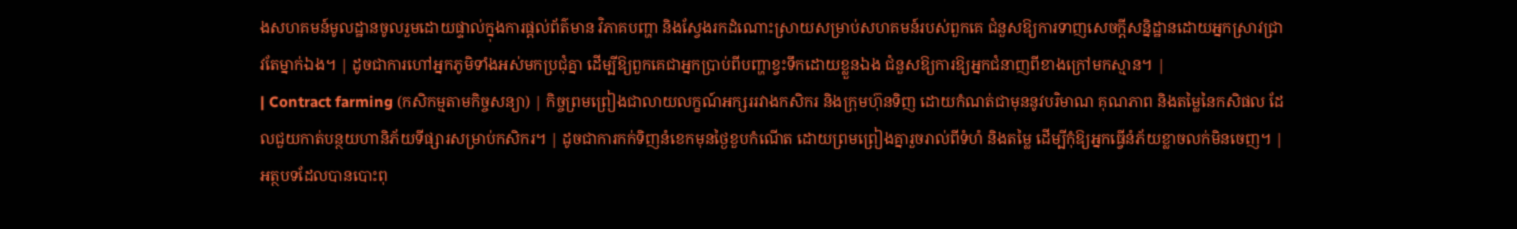ងសហគមន៍មូលដ្ឋានចូលរួមដោយផ្ទាល់ក្នុងការផ្តល់ព័ត៌មាន វិភាគបញ្ហា និងស្វែងរកដំណោះស្រាយសម្រាប់សហគមន៍របស់ពួកគេ ជំនួសឱ្យការទាញសេចក្តីសន្និដ្ឋានដោយអ្នកស្រាវជ្រាវតែម្នាក់ឯង។ | ដូចជាការហៅអ្នកភូមិទាំងអស់មកប្រជុំគ្នា ដើម្បីឱ្យពួកគេជាអ្នកប្រាប់ពីបញ្ហាខ្វះទឹកដោយខ្លួនឯង ជំនួសឱ្យការឱ្យអ្នកជំនាញពីខាងក្រៅមកស្មាន។ |
| Contract farming (កសិកម្មតាមកិច្ចសន្យា) | កិច្ចព្រមព្រៀងជាលាយលក្ខណ៍អក្សររវាងកសិករ និងក្រុមហ៊ុនទិញ ដោយកំណត់ជាមុននូវបរិមាណ គុណភាព និងតម្លៃនៃកសិផល ដែលជួយកាត់បន្ថយហានិភ័យទីផ្សារសម្រាប់កសិករ។ | ដូចជាការកក់ទិញនំខេកមុនថ្ងៃខួបកំណើត ដោយព្រមព្រៀងគ្នារួចរាល់ពីទំហំ និងតម្លៃ ដើម្បីកុំឱ្យអ្នកធ្វើនំភ័យខ្លាចលក់មិនចេញ។ |
អត្ថបទដែលបានបោះពុ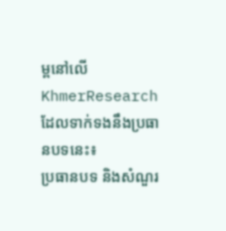ម្ពនៅលើ KhmerResearch ដែលទាក់ទងនឹងប្រធានបទនេះ៖
ប្រធានបទ និងសំណួរ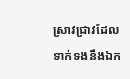ស្រាវជ្រាវដែលទាក់ទងនឹងឯក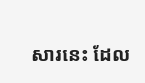សារនេះ ដែល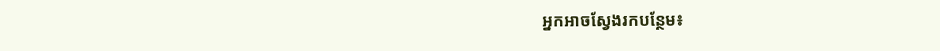អ្នកអាចស្វែងរកបន្ថែម៖